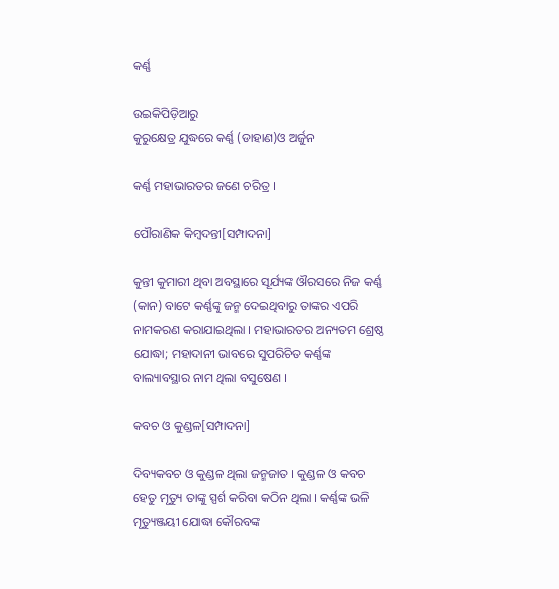କର୍ଣ୍ଣ

ଉଇକିପିଡ଼ିଆ‌ରୁ
କୁରୁକ୍ଷେତ୍ର ଯୁଦ୍ଧରେ କର୍ଣ୍ଣ (ଡାହାଣ)ଓ ଅର୍ଜୁନ

କର୍ଣ୍ଣ ମହାଭାରତର ଜଣେ ଚରିତ୍ର ।

ପୌରାଣିକ କିମ୍ବଦନ୍ତୀ[ସମ୍ପାଦନା]

କୁନ୍ତୀ କୁମାରୀ ଥିବା ଅବସ୍ଥାରେ ସୂର୍ଯ୍ୟଙ୍କ ଔରସରେ ନିଜ କର୍ଣ୍ଣ (କାନ) ବାଟେ କର୍ଣ୍ଣଙ୍କୁ ଜନ୍ମ ଦେଇଥିବାରୁ ତାଙ୍କର ଏପରି ନାମକରଣ କରାଯାଇଥିଲା । ମହାଭାରତର ଅନ୍ୟତମ ଶ୍ରେଷ୍ଠ ଯୋଦ୍ଧା; ମହାଦାନୀ ଭାବରେ ସୁପରିଚିତ କର୍ଣ୍ଣଙ୍କ ବାଲ୍ୟାବସ୍ଥାର ନାମ ଥିଲା ବସୁଷେଣ ।

କବଚ ଓ କୁଣ୍ଡଳ[ସମ୍ପାଦନା]

ଦିବ୍ୟକବଚ ଓ କୁଣ୍ଡଳ ଥିଲା ଜନ୍ମଜାତ । କୁଣ୍ଡଳ ଓ କବଚ ହେତୁ ମୃତ୍ୟୁ ତାଙ୍କୁ ସ୍ପର୍ଶ କରିବା କଠିନ ଥିଲା । କର୍ଣ୍ଣଙ୍କ ଭଳି ମୃତ୍ୟୁଞ୍ଜୟୀ ଯୋଦ୍ଧା କୌରବଙ୍କ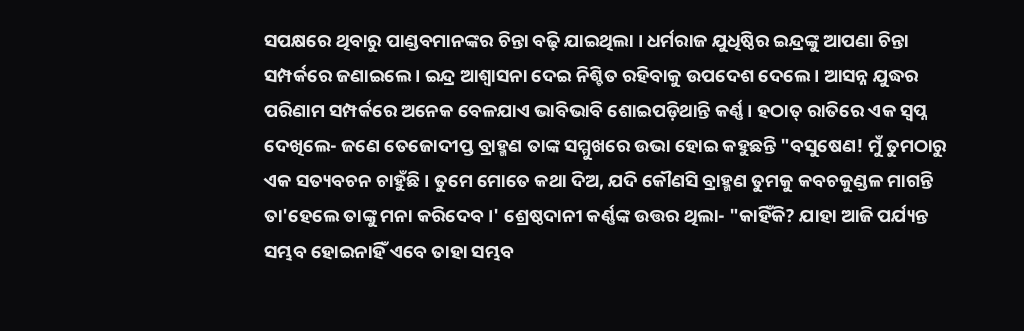ସପକ୍ଷରେ ଥିବାରୁ ପାଣ୍ଡବମାନଙ୍କର ଚିନ୍ତା ବଢ଼ି ଯାଇଥିଲା । ଧର୍ମରାଜ ଯୁଧିଷ୍ଠିର ଇନ୍ଦ୍ରଙ୍କୁ ଆପଣା ଚିନ୍ତା ସମ୍ପର୍କରେ ଜଣାଇଲେ । ଇନ୍ଦ୍ର ଆଶ୍ୱାସନା ଦେଇ ନିଶ୍ଚିତ ରହିବାକୁ ଉପଦେଶ ଦେଲେ । ଆସନ୍ନ ଯୁଦ୍ଧର ପରିଣାମ ସମ୍ପର୍କରେ ଅନେକ ବେଳଯାଏ ଭାବିଭାବି ଶୋଇପଡ଼ିଥାନ୍ତି କର୍ଣ୍ଣ । ହଠାତ୍‍ ରାତିରେ ଏକ ସ୍ୱପ୍ନ ଦେଖିଲେ- ଜଣେ ତେଜୋଦୀପ୍ତ ବ୍ରାହ୍ମଣ ତାଙ୍କ ସମ୍ମୁଖରେ ଉଭା ହୋଇ କହୁଛନ୍ତି "ବସୁଷେଣ! ମୁଁ ତୁମଠାରୁ ଏକ ସତ୍ୟବଚନ ଚାହୁଁଛି । ତୁମେ ମୋତେ କଥା ଦିଅ, ଯଦି କୌଣସି ବ୍ରାହ୍ମଣ ତୁମକୁ କବଚକୁଣ୍ଡଳ ମାଗନ୍ତି ତା'ହେଲେ ତାଙ୍କୁ ମନା କରିଦେବ ।' ଶ୍ରେଷ୍ଠଦାନୀ କର୍ଣ୍ଣଙ୍କ ଉତ୍ତର ଥିଲା- "କାହିଁକି? ଯାହା ଆଜି ପର୍ଯ୍ୟନ୍ତ ସମ୍ଭବ ହୋଇନାହିଁ ଏବେ ତାହା ସମ୍ଭବ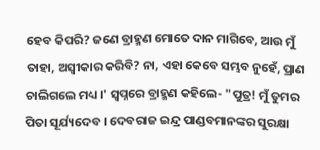ହେବ କିପରି? ଜଣେ ବ୍ରାହ୍ମଣ ମୋତେ ଦାନ ମାଗିବେ, ଆଉ ମୁଁ ତାହା, ଅସ୍ୱୀକାର କରିବି? ନା, ଏହା କେବେ ସମ୍ଭବ ନୁହେଁ, ପ୍ରାଣ ଚାଲିଗଲେ ମଧ୍ୟ ।' ସ୍ୱପ୍ନରେ ବ୍ରାହ୍ମଣ କହିଲେ- "ପୁତ୍ର! ମୁଁ ତୁମର ପିତା ସୂର୍ଯ୍ୟଦେବ । ଦେବରାଜ ଇନ୍ଦ୍ର ପାଣ୍ଡବମାନଙ୍କର ସୁରକ୍ଷା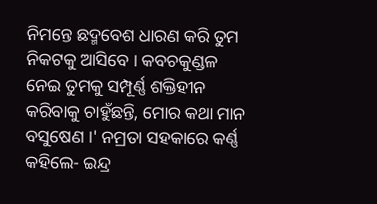ନିମନ୍ତେ ଛଦ୍ମବେଶ ଧାରଣ କରି ତୁମ ନିକଟକୁ ଆସିବେ । କବଚକୁଣ୍ଡଳ ନେଇ ତୁମକୁ ସମ୍ପୂର୍ଣ୍ଣ ଶକ୍ତିହୀନ କରିବାକୁ ଚାହୁଁଛନ୍ତି, ମୋର କଥା ମାନ ବସୁଷେଣ ।' ନମ୍ରତା ସହକାରେ କର୍ଣ୍ଣ କହିଲେ- ଇନ୍ଦ୍ର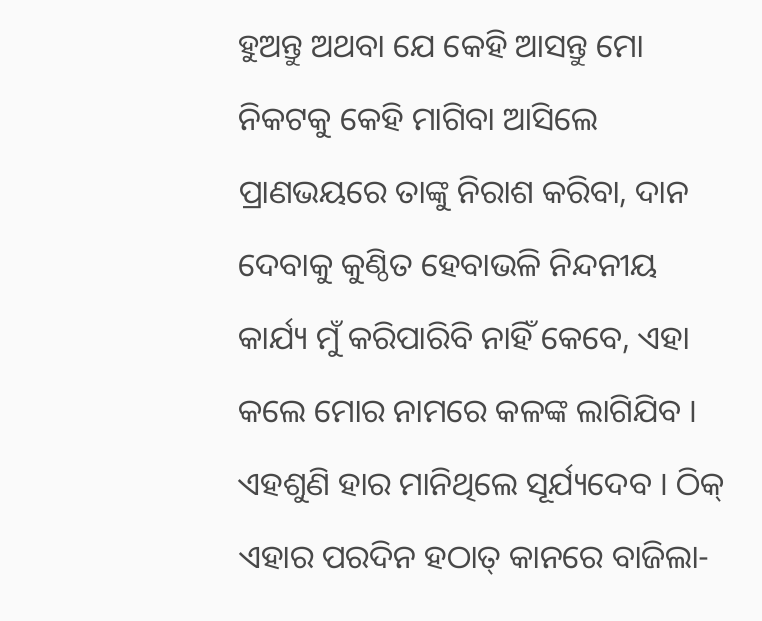ହୁଅନ୍ତୁ ଅଥବା ଯେ କେହି ଆସନ୍ତୁ ମୋ ନିକଟକୁ କେହି ମାଗିବା ଆସିଲେ ପ୍ରାଣଭୟରେ ତାଙ୍କୁ ନିରାଶ କରିବା, ଦାନ ଦେବାକୁ କୁଣ୍ଠିତ ହେବାଭଳି ନିନ୍ଦନୀୟ କାର୍ଯ୍ୟ ମୁଁ କରିପାରିବି ନାହିଁ କେବେ, ଏହା କଲେ ମୋର ନାମରେ କଳଙ୍କ ଲାଗିଯିବ । ଏହଶୁଣି ହାର ମାନିଥିଲେ ସୂର୍ଯ୍ୟଦେବ । ଠିକ୍‍ ଏହାର ପରଦିନ ହଠାତ୍‍ କାନରେ ବାଜିଲା-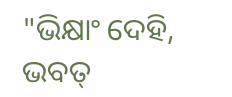"ଭିକ୍ଷାଂ ଦେହି, ଭବତ୍‍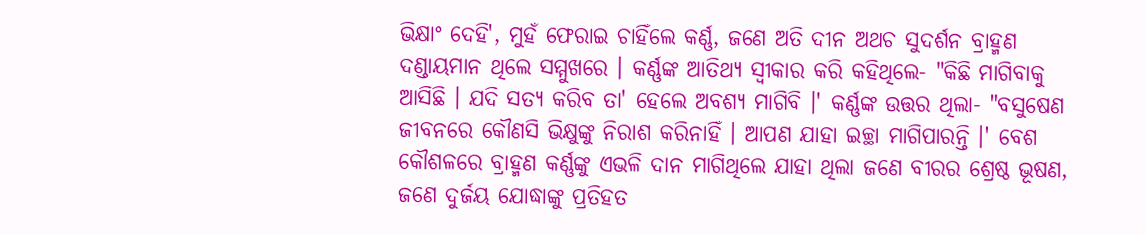ଭିକ୍ଷାଂ ଦେହି', ମୁହଁ ଫେରାଇ ଚାହିଁଲେ କର୍ଣ୍ଣ, ଜଣେ ଅତି ଦୀନ ଅଥଚ ସୁଦର୍ଶନ ବ୍ରାହ୍ମଣ ଦଣ୍ଡାୟମାନ ଥିଲେ ସମ୍ମୁଖରେ । କର୍ଣ୍ଣଙ୍କ ଆତିଥ୍ୟ ସ୍ୱୀକାର କରି କହିଥିଲେ- "କିଛି ମାଗିବାକୁ ଆସିଛି । ଯଦି ସତ୍ୟ କରିବ ତା' ହେଲେ ଅବଶ୍ୟ ମାଗିବି ।' କର୍ଣ୍ଣଙ୍କ ଉତ୍ତର ଥିଲା- "ବସୁଷେଣ ଜୀବନରେ କୌଣସି ଭିକ୍ଷୁଙ୍କୁ ନିରାଶ କରିନାହିଁ । ଆପଣ ଯାହା ଇଚ୍ଛା ମାଗିପାରନ୍ତି ।' ବେଶ କୌଶଳରେ ବ୍ରାହ୍ମଣ କର୍ଣ୍ଣଙ୍କୁ ଏଭଳି ଦାନ ମାଗିଥିଲେ ଯାହା ଥିଲା ଜଣେ ବୀରର ଶ୍ରେଷ୍ଠ ଭୂଷଣ, ଜଣେ ଦୁର୍ଜୟ ଯୋଦ୍ଧାଙ୍କୁ ପ୍ରତିହତ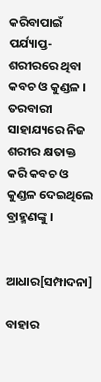କରିବାପାଇଁ ପର୍ଯ୍ୟାପ୍ତ-ଶରୀରରେ ଥିବା କବଚ ଓ କୁଣ୍ଡଳ । ତରବାରୀ ସାହାଯ୍ୟରେ ନିଜ ଶରୀର କ୍ଷତାକ୍ତ କରି କବଚ ଓ କୁଣ୍ଡଳ ଦେଇଥିଲେ ବ୍ରାହ୍ମଣଙ୍କୁ ।


ଆଧାର[ସମ୍ପାଦନା]

ବାହାର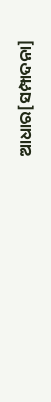ଆଧାର[ସମ୍ପାଦନା]